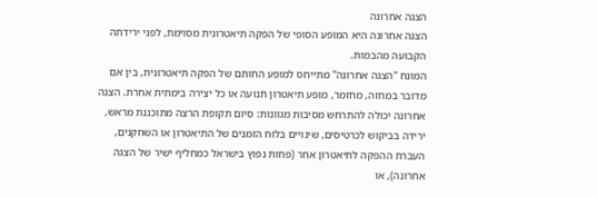הצגה אחרונה
הצגה אחרונה היא המופע הסופי של הפקה תיאטרונית מסוימת, לפני ירידתה הקבועה מהבמות.
המונח "הצגה אחרונה" מתייחס למופע החותם של הפקה תיאטרונית, בין אם מדובר במחזה, מחזמר, מופע תיאטרון תנועה או כל יצירה בימתית אחרת. הצגה אחרונה יכולה להתרחש מסיבות מגוונות: סיום תקופת הרצה מתוכננת מראש, ירידה בביקוש לכרטיסים, שינויים בלוח הזמנים של התיאטרון או השחקנים, העברת ההפקה לתיאטרון אחר (פחות נפוץ בישראל כמחליף ישיר של הצגה אחרונה), או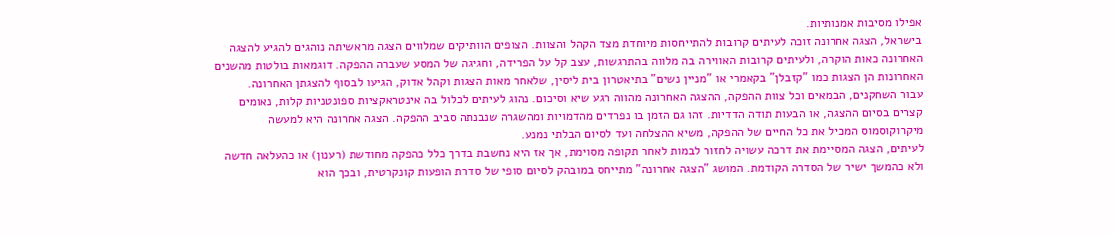אפילו מסיבות אמנותיות.
בישראל, הצגה אחרונה זוכה לעיתים קרובות להתייחסות מיוחדת מצד הקהל והצוות. הצופים הוותיקים שמלווים הצגה מראשיתה נוהגים להגיע להצגה האחרונה כאות הוקרה, ולעיתים קרובות האווירה בה מלווה בהתרגשות, עצב קל על הפרידה, וחגיגה של המסע שעברה ההפקה. דוגמאות בולטות מהשנים האחרונות הן הצגות כמו "קזבלן" בקאמרי או "מניין נשים" בתיאטרון בית ליסין, שלאחר מאות הצגות וקהל אדוק, הגיעו לבסוף להצגתן האחרונה.
עבור השחקנים, הבמאים וכל צוות ההפקה, ההצגה האחרונה מהווה רגע שיא וסיכום. נהוג לעיתים לכלול בה אינטראקציות ספונטניות קלות, נאומים קצרים בסיום ההצגה, או הבעות תודה הדדיות. זהו גם הזמן בו נפרדים מהדמויות ומהשגרה שנבנתה סביב ההפקה. הצגה אחרונה היא למעשה מיקרוקוסמוס המכיל את כל החיים של ההפקה, משיא ההצלחה ועד לסיום הבלתי נמנע.
לעיתים, הצגה המסיימת את דרכה עשויה לחזור לבמות לאחר תקופה מסוימת, אך אז היא נחשבת בדרך כלל כהפקה מחודשת (רענון) או כהעלאה חדשה ולא כהמשך ישיר של הסדרה הקודמת. המושג "הצגה אחרונה" מתייחס במובהק לסיום סופי של סדרת הופעות קונקרטית, ובכך הוא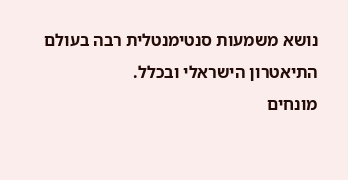נושא משמעות סנטימנטלית רבה בעולם התיאטרון הישראלי ובכלל.
מונחים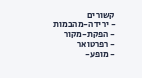קשורים
- ירידה-מהבמות
- הפקת-מקור
- רפרטואר
- מופע-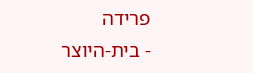פרידה
- בית-היוצר